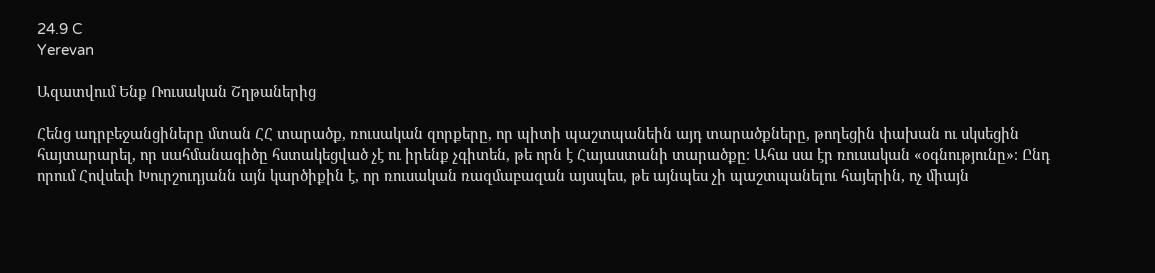24.9 C
Yerevan

Ազատվում Ենք Ռուսական Շղթաներից

Հենց ադրբեջանցիները մտան ՀՀ տարածք, ռուսական զորքերը, որ պիտի պաշտպանեին այդ տարածքները, թողեցին փախան ու սկսեցին հայտարարել, որ սահմանագիծը հստակեցված չէ ու իրենք չգիտեն, թե որն է Հայաստանի տարածքը։ Ահա սա էր ռուսական «օգնությունը»։ Ընդ որում Հովսեփ Խուրշուդյանն այն կարծիքին է, որ ռուսական ռազմաբազան այսպես, թե այնպես չի պաշտպանելու հայերին, ոչ միայն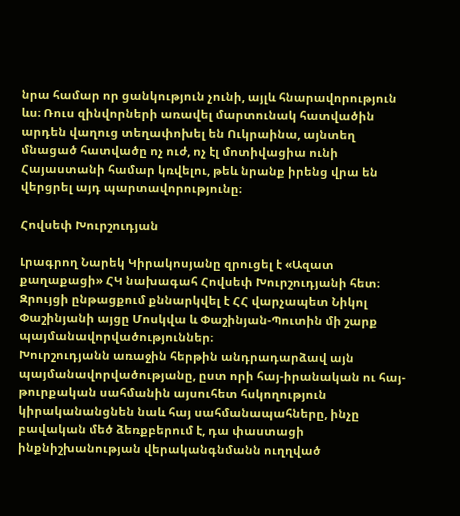նրա համար որ ցանկություն չունի, այլև հնարավորություն ևս։ Ռուս զինվորների առավել մարտունակ հատվածին արդեն վաղուց տեղափոխել են Ուկրաինա, այնտեղ մնացած հատվածը ոչ ուժ, ոչ էլ մոտիվացիա ունի Հայաստանի համար կռվելու, թեև նրանք իրենց վրա են վերցրել այդ պարտավորությունը։

Հովսեփ Խուրշուդյան

Լրագրող Նարեկ Կիրակոսյանը զրուցել է «Ազատ քաղաքացի» ՀԿ նախագահ Հովսեփ Խուրշուդյանի հետ։ Զրույցի ընթացքում քննարկվել է ՀՀ վարչապետ Նիկոլ Փաշինյանի այցը Մոսկվա և Փաշինյան-Պուտին մի շարք պայմանավորվածություններ։
Խուրշուդյանն առաջին հերթին անդրադարձավ այն պայմանավորվածությանը, ըստ որի հայ-իրանական ու հայ-թուրքական սահմանին այսուհետ հսկողություն կիրականանցնեն նաև հայ սահմանապահները, ինչը բավական մեծ ձեռքբերում է, դա փաստացի ինքնիշխանության վերականգնմանն ուղղված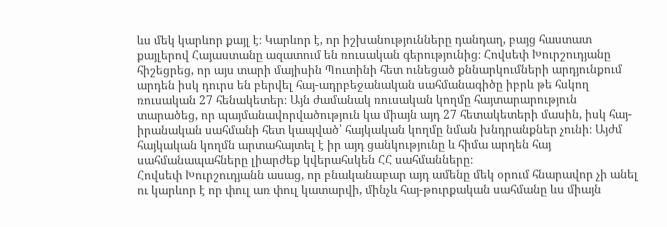ևս մեկ կարևոր քայլ է։ Կարևոր է, որ իշխանությունները դանդաղ, բայց հաստատ քայլերով Հայաստանը ազատում են ռուսական գերությունից։ Հովսեփ Խուրշուդյանը հիշեցրեց, որ այս տարի մայիսին Պուտինի հետ ունեցած քննարկումների արդյունքում արդեն իսկ դուրս են բերվել հայ-ադրբեջանական սահմանագիծը իբրև թե հսկող ռուսական 27 հենակետեր։ Այն ժամանակ ռուսական կողմը հայտարարություն տարածեց, որ պայմանավորվածություն կա միայն այդ 27 հետակետերի մասին, իսկ հայ-իրանական սահմանի հետ կապված՝ հայկական կողմը նման խնդրանքներ չունի։ Այժմ հայկական կողմն արտահայտել է իր այդ ցանկությունը և հիմա արդեն հայ սահմանապահները լիարժեք կվերահսկեն ՀՀ սահմանները։
Հովսեփ Խուրշուդյանն ասաց, որ բնականաբար այդ ամենը մեկ օրում հնարավոր չի անել ու կարևոր է որ փուլ առ փուլ կատարվի, մինչև հայ-թուրքական սահմանը ևս միայն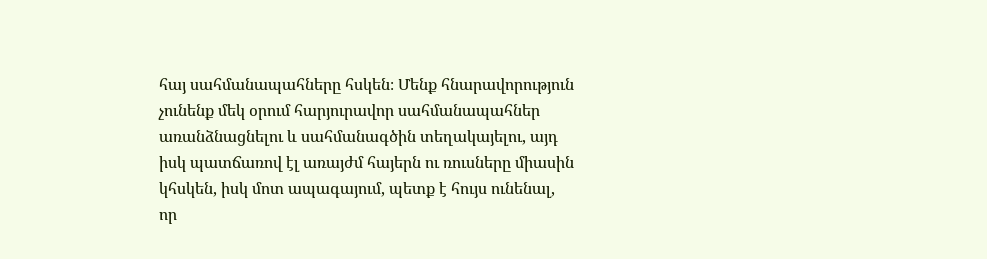հայ սահմանապահները հսկեն։ Մենք հնարավորություն չունենք մեկ օրում հարյուրավոր սահմանապահներ առանձնացնելու և սահմանագծին տեղակայելու, այդ իսկ պատճառով էլ առայժմ հայերն ու ռուսները միասին կհսկեն, իսկ մոտ ապագայում, պետք է հույս ունենալ, որ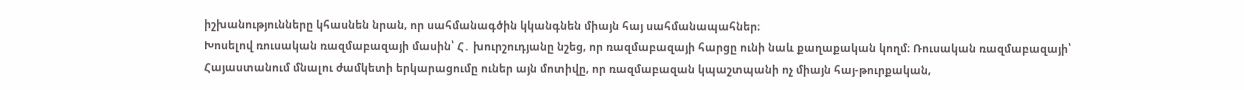իշխանությունները կհասնեն նրան, որ սահմանագծին կկանգնեն միայն հայ սահմանապահներ։
Խոսելով ռուսական ռազմաբազայի մասին՝ Հ․ խուրշուդյանը նշեց, որ ռազմաբազայի հարցը ունի նաև քաղաքական կողմ։ Ռուսական ռազմաբազայի՝ Հայաստանում մնալու ժամկետի երկարացումը ուներ այն մոտիվը, որ ռազմաբազան կպաշտպանի ոչ միայն հայ-թուրքական,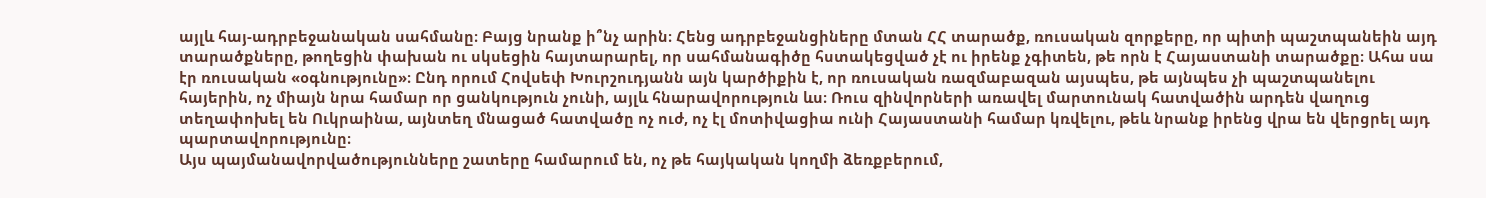այլև հայ-ադրբեջանական սահմանը։ Բայց նրանք ի՞նչ արին։ Հենց ադրբեջանցիները մտան ՀՀ տարածք, ռուսական զորքերը, որ պիտի պաշտպանեին այդ տարածքները, թողեցին փախան ու սկսեցին հայտարարել, որ սահմանագիծը հստակեցված չէ ու իրենք չգիտեն, թե որն է Հայաստանի տարածքը։ Ահա սա էր ռուսական «օգնությունը»։ Ընդ որում Հովսեփ Խուրշուդյանն այն կարծիքին է, որ ռուսական ռազմաբազան այսպես, թե այնպես չի պաշտպանելու հայերին, ոչ միայն նրա համար որ ցանկություն չունի, այլև հնարավորություն ևս։ Ռուս զինվորների առավել մարտունակ հատվածին արդեն վաղուց տեղափոխել են Ուկրաինա, այնտեղ մնացած հատվածը ոչ ուժ, ոչ էլ մոտիվացիա ունի Հայաստանի համար կռվելու, թեև նրանք իրենց վրա են վերցրել այդ պարտավորությունը։
Այս պայմանավորվածությունները շատերը համարում են, ոչ թե հայկական կողմի ձեռքբերում,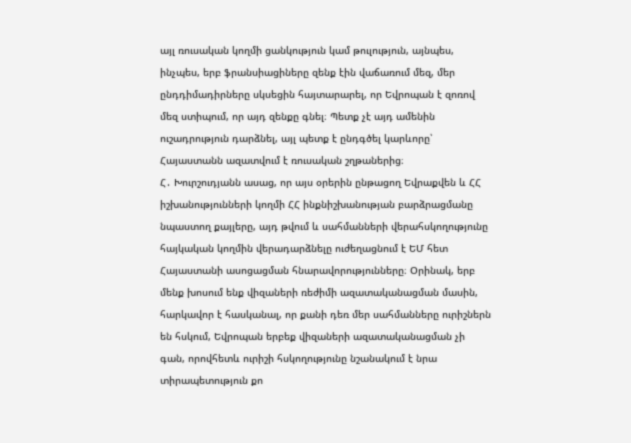այլ ռուսական կողմի ցանկություն կամ թուլություն, այնպես, ինչպես, երբ ֆրանսիացիները զենք էին վաճառում մեզ, մեր ընդդիմադիրները սկսեցին հայտարարել, որ Եվրոպան է զոռով մեզ ստիպում, որ այդ զենքը գնել։ Պետք չէ այդ ամենին ուշադրություն դարձնել, այլ պետք է ընդգծել կարևորը՝ Հայաստանն ազատվում է ռուսական շղթաներից։
Հ․ Խուրշուդյանն ասաց, որ այս օրերին ընթացող Եվրաքվեն և ՀՀ իշխանությունների կողմի ՀՀ ինքնիշխանության բարձրացմանը նպաստող քայլերը, այդ թվում և սահմանների վերահսկողությունը հայկական կողմին վերադարձնելը ուժեղացնում է ԵՄ հետ Հայաստանի ասոցացման հնարավորությունները։ Օրինակ, երբ մենք խոսում ենք վիզաների ռեժիմի ազատականացման մասին, հարկավոր է հասկանալ, որ քանի դեռ մեր սահմանները ուրիշներն են հսկում, Եվրոպան երբեք վիզաների ազատականացման չի գան, որովհետև ուրիշի հսկողությունը նշանակում է նրա տիրապետություն քո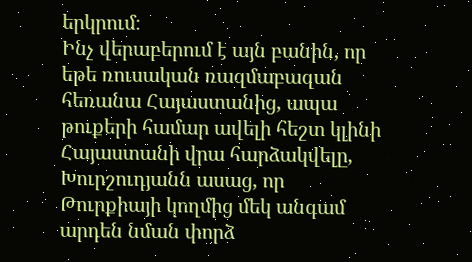երկրում։
Ինչ վերաբերում է այն բանին, որ եթե ռուսական ռազմաբազան հեռանա Հայաստանից, ապա թուքերի համար ավելի հեշտ կլինի Հայաստանի վրա հարձակվելը, Խուրշուդյանն ասաց, որ Թուրքիայի կողմից մեկ անգամ արդեն նման փորձ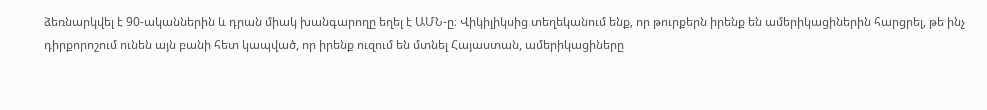ձեռնարկվել է 90-ականներին և դրան միակ խանգարողը եղել է ԱՄՆ‑ը։ Վիկիլիկսից տեղեկանում ենք, որ թուրքերն իրենք են ամերիկացիներին հարցրել, թե ինչ դիրքորոշում ունեն այն բանի հետ կապված, որ իրենք ուզում են մտնել Հայաստան, ամերիկացիները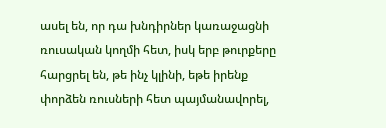ասել են, որ դա խնդիրներ կառաջացնի ռուսական կողմի հետ, իսկ երբ թուրքերը հարցրել են, թե ինչ կլինի, եթե իրենք փորձեն ռուսների հետ պայմանավորել,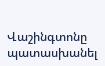Վաշինգտոնը պատասխանել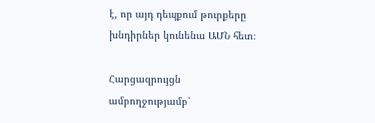է, որ այդ դեպքում թուրքերը խնդիրներ կունենա ԱՄՆ հետ։

Հարցազրույցն ամբողջությամբ՝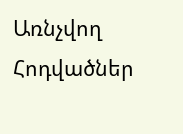Առնչվող Հոդվածներ